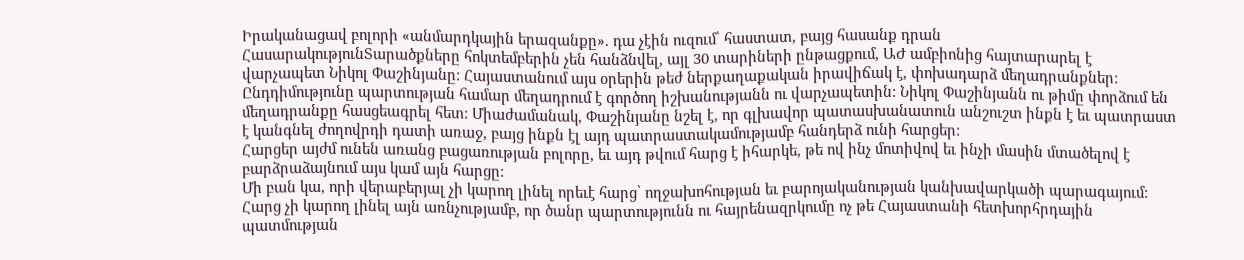Իրականացավ բոլորի «անմարդկային երազանքը». դա չէին ուզում՝ հաստատ, բայց հասանք դրան
ՀասարակությունՏարածքները հոկտեմբերին չեն հանձնվել, այլ 30 տարիների ընթացքում, ԱԺ ամբիոնից հայտարարել է վարչապետ Նիկոլ Փաշինյանը: Հայաստանում այս օրերին թեժ ներքաղաքական իրավիճակ է, փոխադարձ մեղադրանքներ: Ընդդիմությունը պարտության համար մեղադրում է գործող իշխանությանն ու վարչապետին: Նիկոլ Փաշինյանն ու թիմը փորձում են մեղադրանքը հասցեագրել հետ: Միաժամանակ, Փաշինյանը նշել է, որ գլխավոր պատասխանատուն անշուշտ ինքն է եւ պատրաստ է կանգնել ժողովրդի դատի առաջ, բայց ինքն էլ այդ պատրաստակամությամբ հանդերձ ունի հարցեր:
Հարցեր այժմ ունեն առանց բացառության բոլորը, եւ այդ թվում հարց է իհարկե, թե ով ինչ մոտիվով եւ ինչի մասին մտածելով է բարձրաձայնում այս կամ այն հարցը:
Մի բան կա, որի վերաբերյալ չի կարող լինել որեւէ հարց՝ ողջախոհության եւ բարոյականության կանխավարկածի պարագայում: Հարց չի կարող լինել այն առնչությամբ, որ ծանր պարտությունն ու հայրենազրկումը ոչ թե Հայաստանի հետխորհրդային պատմության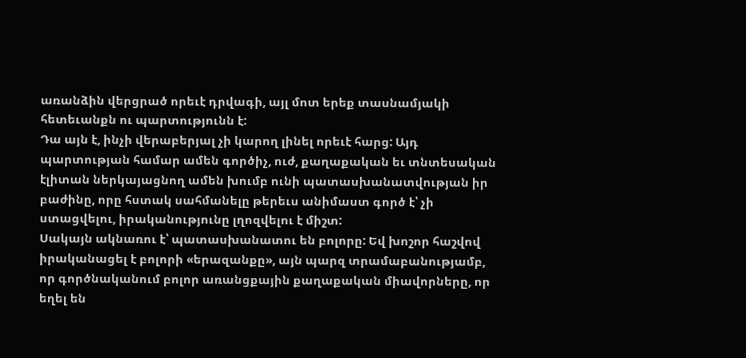առանձին վերցրած որեւէ դրվագի, այլ մոտ երեք տասնամյակի հետեւանքն ու պարտությունն է:
Դա այն է, ինչի վերաբերյալ չի կարող լինել որեւէ հարց: Այդ պարտության համար ամեն գործիչ, ուժ, քաղաքական եւ տնտեսական էլիտան ներկայացնող ամեն խումբ ունի պատասխանատվության իր բաժինը, որը հստակ սահմանելը թերեւս անիմաստ գործ է՝ չի ստացվելու, իրականությունը լղոզվելու է միշտ:
Սակայն ակնառու է՝ պատասխանատու են բոլորը: Եվ խոշոր հաշվով իրականացել է բոլորի «երազանքը», այն պարզ տրամաբանությամբ, որ գործնականում բոլոր առանցքային քաղաքական միավորները, որ եղել են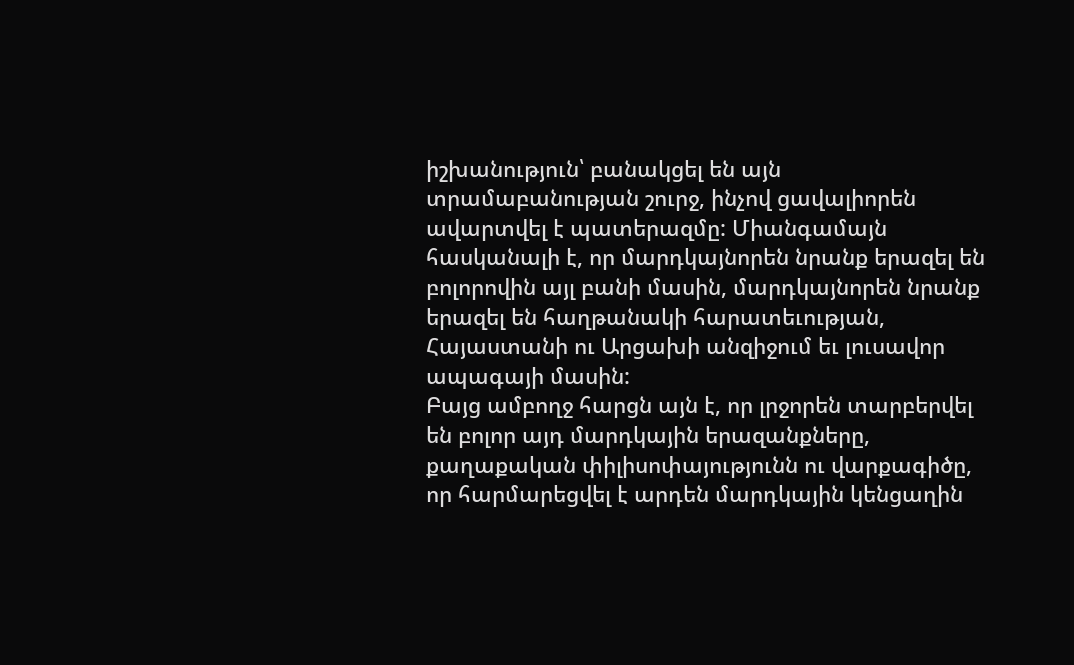իշխանություն՝ բանակցել են այն տրամաբանության շուրջ, ինչով ցավալիորեն ավարտվել է պատերազմը: Միանգամայն հասկանալի է, որ մարդկայնորեն նրանք երազել են բոլորովին այլ բանի մասին, մարդկայնորեն նրանք երազել են հաղթանակի հարատեւության, Հայաստանի ու Արցախի անզիջում եւ լուսավոր ապագայի մասին:
Բայց ամբողջ հարցն այն է, որ լրջորեն տարբերվել են բոլոր այդ մարդկային երազանքները, քաղաքական փիլիսոփայությունն ու վարքագիծը, որ հարմարեցվել է արդեն մարդկային կենցաղին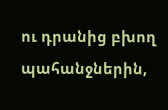ու դրանից բխող պահանջներին,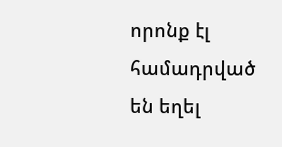որոնք էլ համադրված են եղել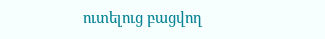ուտելուց բացվող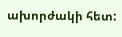ախորժակի հետ: